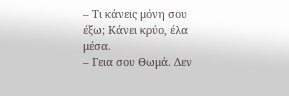– Τι κάνεις μόνη σου έξω; Κάνει κρύο, έλα μέσα.
– Γεια σου Θωμά. Δεν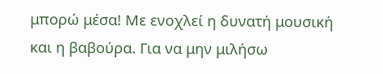μπορώ μέσα! Με ενοχλεί η δυνατή μουσική και η βαβούρα. Για να μην μιλήσω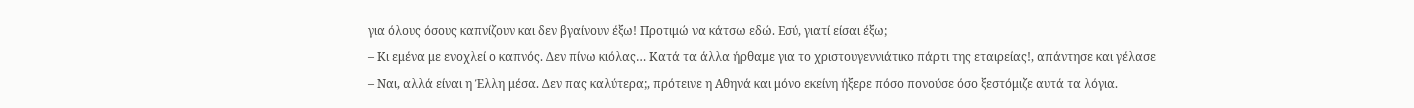για όλους όσους καπνίζουν και δεν βγαίνουν έξω! Προτιμώ να κάτσω εδώ. Εσύ, γιατί είσαι έξω;
– Κι εμένα με ενοχλεί ο καπνός. Δεν πίνω κιόλας… Κατά τα άλλα ήρθαμε για το χριστουγεννιάτικο πάρτι της εταιρείας!, απάντησε και γέλασε
– Ναι, αλλά είναι η Έλλη μέσα. Δεν πας καλύτερα;, πρότεινε η Αθηνά και μόνο εκείνη ήξερε πόσο πονούσε όσο ξεστόμιζε αυτά τα λόγια.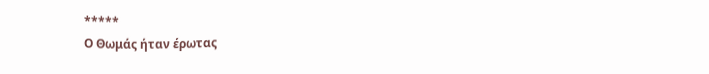*****
Ο Θωμάς ήταν έρωτας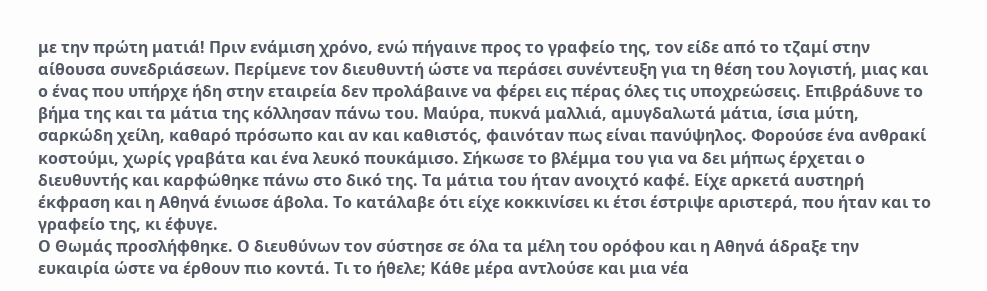με την πρώτη ματιά! Πριν ενάμιση χρόνο, ενώ πήγαινε προς το γραφείο της, τον είδε από το τζαμί στην αίθουσα συνεδριάσεων. Περίμενε τον διευθυντή ώστε να περάσει συνέντευξη για τη θέση του λογιστή, μιας και ο ένας που υπήρχε ήδη στην εταιρεία δεν προλάβαινε να φέρει εις πέρας όλες τις υποχρεώσεις. Επιβράδυνε το βήμα της και τα μάτια της κόλλησαν πάνω του. Μαύρα, πυκνά μαλλιά, αμυγδαλωτά μάτια, ίσια μύτη, σαρκώδη χείλη, καθαρό πρόσωπο και αν και καθιστός, φαινόταν πως είναι πανύψηλος. Φορούσε ένα ανθρακί κοστούμι, χωρίς γραβάτα και ένα λευκό πουκάμισο. Σήκωσε το βλέμμα του για να δει μήπως έρχεται ο διευθυντής και καρφώθηκε πάνω στο δικό της. Τα μάτια του ήταν ανοιχτό καφέ. Είχε αρκετά αυστηρή έκφραση και η Αθηνά ένιωσε άβολα. Το κατάλαβε ότι είχε κοκκινίσει κι έτσι έστριψε αριστερά, που ήταν και το γραφείο της, κι έφυγε.
Ο Θωμάς προσλήφθηκε. Ο διευθύνων τον σύστησε σε όλα τα μέλη του ορόφου και η Αθηνά άδραξε την ευκαιρία ώστε να έρθουν πιο κοντά. Τι το ήθελε; Κάθε μέρα αντλούσε και μια νέα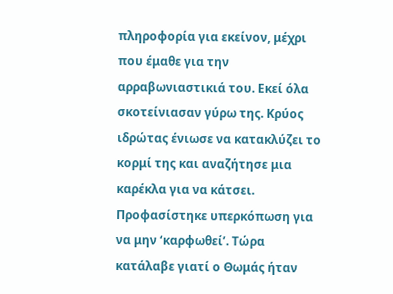πληροφορία για εκείνον, μέχρι που έμαθε για την αρραβωνιαστικιά του. Εκεί όλα σκοτείνιασαν γύρω της. Κρύος ιδρώτας ένιωσε να κατακλύζει το κορμί της και αναζήτησε μια καρέκλα για να κάτσει. Προφασίστηκε υπερκόπωση για να μην ‘καρφωθεί’. Τώρα κατάλαβε γιατί ο Θωμάς ήταν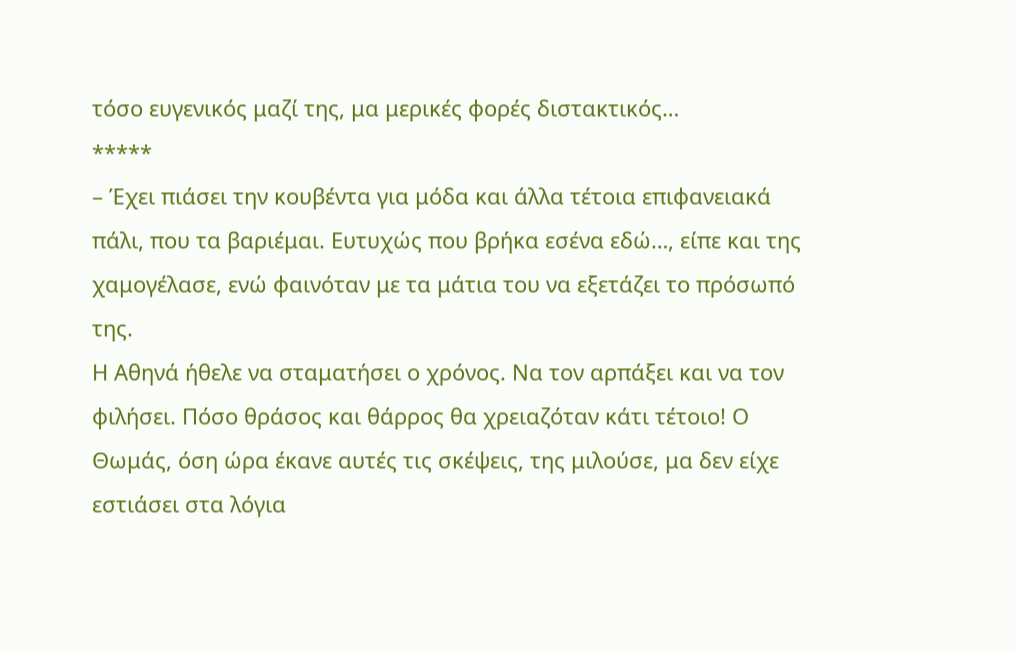τόσο ευγενικός μαζί της, μα μερικές φορές διστακτικός…
*****
– Έχει πιάσει την κουβέντα για μόδα και άλλα τέτοια επιφανειακά πάλι, που τα βαριέμαι. Ευτυχώς που βρήκα εσένα εδώ…, είπε και της χαμογέλασε, ενώ φαινόταν με τα μάτια του να εξετάζει το πρόσωπό της.
Η Αθηνά ήθελε να σταματήσει ο χρόνος. Να τον αρπάξει και να τον φιλήσει. Πόσο θράσος και θάρρος θα χρειαζόταν κάτι τέτοιο! Ο Θωμάς, όση ώρα έκανε αυτές τις σκέψεις, της μιλούσε, μα δεν είχε εστιάσει στα λόγια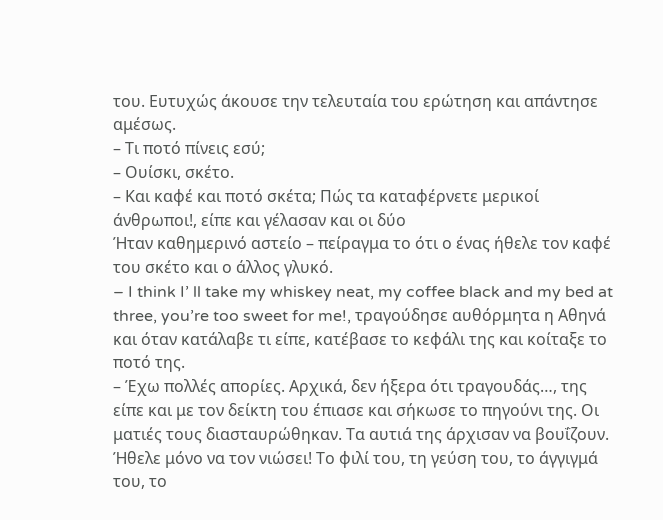του. Ευτυχώς άκουσε την τελευταία του ερώτηση και απάντησε αμέσως.
– Τι ποτό πίνεις εσύ;
– Ουίσκι, σκέτο.
– Και καφέ και ποτό σκέτα; Πώς τα καταφέρνετε μερικοί άνθρωποι!, είπε και γέλασαν και οι δύο
Ήταν καθημερινό αστείο – πείραγμα το ότι ο ένας ήθελε τον καφέ του σκέτο και ο άλλος γλυκό.
– I think I’ ll take my whiskey neat, my coffee black and my bed at three, you’re too sweet for me!, τραγούδησε αυθόρμητα η Αθηνά και όταν κατάλαβε τι είπε, κατέβασε το κεφάλι της και κοίταξε το ποτό της.
– Έχω πολλές απορίες. Αρχικά, δεν ήξερα ότι τραγουδάς…, της είπε και με τον δείκτη του έπιασε και σήκωσε το πηγούνι της. Οι ματιές τους διασταυρώθηκαν. Τα αυτιά της άρχισαν να βουΐζουν. Ήθελε μόνο να τον νιώσει! Το φιλί του, τη γεύση του, το άγγιγμά του, το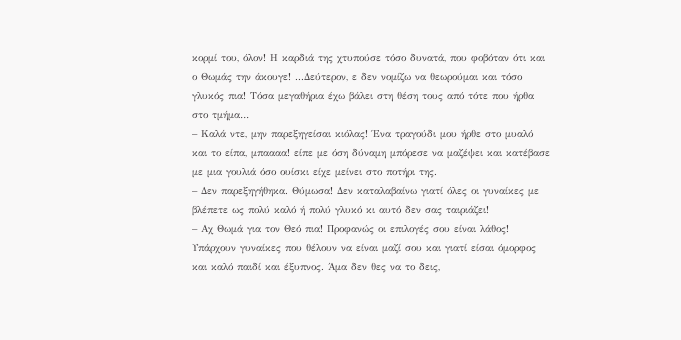κορμί του, όλον! Η καρδιά της χτυπούσε τόσο δυνατά, που φοβόταν ότι και ο Θωμάς την άκουγε! ...Δεύτερον, ε δεν νομίζω να θεωρούμαι και τόσο γλυκός πια! Τόσα μεγαθήρια έχω βάλει στη θέση τους από τότε που ήρθα στο τμήμα…
– Καλά ντε, μην παρεξηγείσαι κιόλας! Ένα τραγούδι μου ήρθε στο μυαλό και το είπα, μπαααα! είπε με όση δύναμη μπόρεσε να μαζέψει και κατέβασε με μια γουλιά όσο ουίσκι είχε μείνει στο ποτήρι της.
– Δεν παρεξηγήθηκα. Θύμωσα! Δεν καταλαβαίνω γιατί όλες οι γυναίκες με βλέπετε ως πολύ καλό ή πολύ γλυκό κι αυτό δεν σας ταιριάζει!
– Αχ Θωμά για τον Θεό πια! Προφανώς οι επιλογές σου είναι λάθος! Υπάρχουν γυναίκες που θέλουν να είναι μαζί σου και γιατί είσαι όμορφος και καλό παιδί και έξυπνος. Άμα δεν θες να το δεις,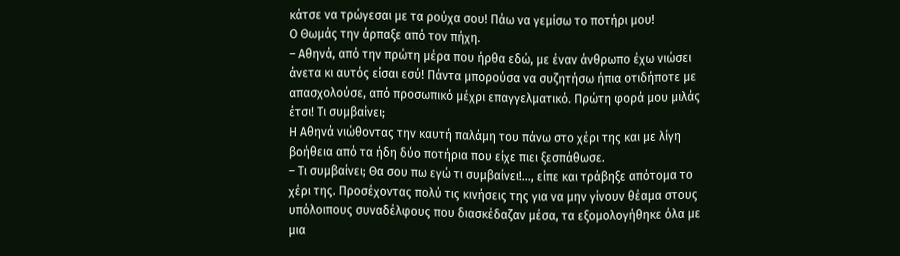κάτσε να τρώγεσαι με τα ρούχα σου! Πάω να γεμίσω το ποτήρι μου!
Ο Θωμάς την άρπαξε από τον πήχη.
– Αθηνά, από την πρώτη μέρα που ήρθα εδώ, με έναν άνθρωπο έχω νιώσει άνετα κι αυτός είσαι εσύ! Πάντα μπορούσα να συζητήσω ήπια οτιδήποτε με απασχολούσε, από προσωπικό μέχρι επαγγελματικό. Πρώτη φορά μου μιλάς έτσι! Τι συμβαίνει;
Η Αθηνά νιώθοντας την καυτή παλάμη του πάνω στο χέρι της και με λίγη βοήθεια από τα ήδη δύο ποτήρια που είχε πιει ξεσπάθωσε.
– Τι συμβαίνει; Θα σου πω εγώ τι συμβαίνει!…, είπε και τράβηξε απότομα το χέρι της. Προσέχοντας πολύ τις κινήσεις της για να μην γίνουν θέαμα στους υπόλοιπους συναδέλφους που διασκέδαζαν μέσα, τα εξομολογήθηκε όλα με μια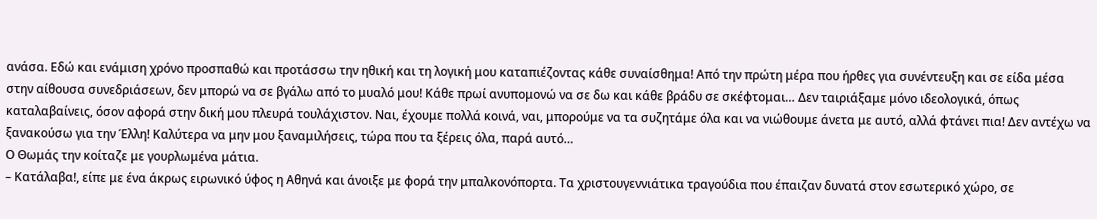ανάσα. Εδώ και ενάμιση χρόνο προσπαθώ και προτάσσω την ηθική και τη λογική μου καταπιέζοντας κάθε συναίσθημα! Από την πρώτη μέρα που ήρθες για συνέντευξη και σε είδα μέσα στην αίθουσα συνεδριάσεων, δεν μπορώ να σε βγάλω από το μυαλό μου! Κάθε πρωί ανυπομονώ να σε δω και κάθε βράδυ σε σκέφτομαι… Δεν ταιριάξαμε μόνο ιδεολογικά, όπως καταλαβαίνεις, όσον αφορά στην δική μου πλευρά τουλάχιστον. Ναι, έχουμε πολλά κοινά, ναι, μπορούμε να τα συζητάμε όλα και να νιώθουμε άνετα με αυτό, αλλά φτάνει πια! Δεν αντέχω να ξανακούσω για την Έλλη! Καλύτερα να μην μου ξαναμιλήσεις, τώρα που τα ξέρεις όλα, παρά αυτό…
Ο Θωμάς την κοίταζε με γουρλωμένα μάτια.
– Κατάλαβα!, είπε με ένα άκρως ειρωνικό ύφος η Αθηνά και άνοιξε με φορά την μπαλκονόπορτα. Τα χριστουγεννιάτικα τραγούδια που έπαιζαν δυνατά στον εσωτερικό χώρο, σε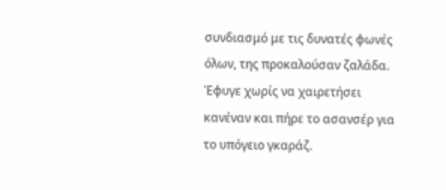συνδιασμό με τις δυνατές φωνές όλων, της προκαλούσαν ζαλάδα. Έφυγε χωρίς να χαιρετήσει κανέναν και πήρε το ασανσέρ για το υπόγειο γκαράζ.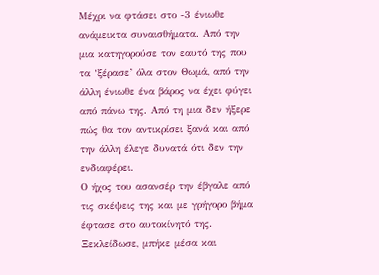Μέχρι να φτάσει στο -3 ένιωθε ανάμεικτα συναισθήματα. Από την μια κατηγορούσε τον εαυτό της που τα ‘ξέρασε’ όλα στον Θωμά, από την άλλη ένιωθε ένα βάρος να έχει φύγει από πάνω της. Από τη μια δεν ήξερε πώς θα τον αντικρίσει ξανά και από την άλλη έλεγε δυνατά ότι δεν την ενδιαφέρει.
Ο ήχος του ασανσέρ την έβγαλε από τις σκέψεις της και με γρήγορο βήμα έφτασε στο αυτοκίνητό της. Ξεκλείδωσε, μπήκε μέσα και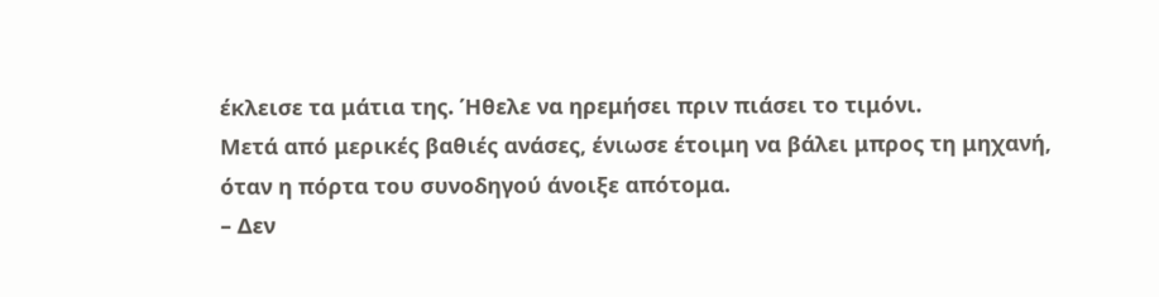έκλεισε τα μάτια της. Ήθελε να ηρεμήσει πριν πιάσει το τιμόνι.
Μετά από μερικές βαθιές ανάσες, ένιωσε έτοιμη να βάλει μπρος τη μηχανή, όταν η πόρτα του συνοδηγού άνοιξε απότομα.
– Δεν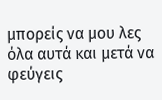μπορείς να μου λες όλα αυτά και μετά να φεύγεις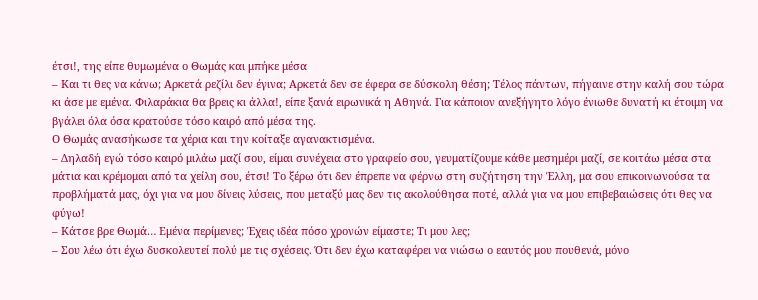έτσι!, της είπε θυμωμένα ο Θωμάς και μπήκε μέσα
– Και τι θες να κάνω; Αρκετά ρεζίλι δεν έγινα; Αρκετά δεν σε έφερα σε δύσκολη θέση; Τέλος πάντων, πήγαινε στην καλή σου τώρα κι άσε με εμένα. Φιλαράκια θα βρεις κι άλλα!, είπε ξανά ειρωνικά η Αθηνά. Για κάποιον ανεξήγητο λόγο ένιωθε δυνατή κι έτοιμη να βγάλει όλα όσα κρατούσε τόσο καιρό από μέσα της.
Ο Θωμάς ανασήκωσε τα χέρια και την κοίταξε αγανακτισμένα.
– Δηλαδή εγώ τόσο καιρό μιλάω μαζί σου, είμαι συνέχεια στο γραφείο σου, γευματίζουμε κάθε μεσημέρι μαζί, σε κοιτάω μέσα στα μάτια και κρέμομαι από τα χείλη σου, έτσι! Το ξέρω ότι δεν έπρεπε να φέρνω στη συζήτηση την Έλλη, μα σου επικοινωνούσα τα προβλήματά μας, όχι για να μου δίνεις λύσεις, που μεταξύ μας δεν τις ακολούθησα ποτέ, αλλά για να μου επιβεβαιώσεις ότι θες να φύγω!
– Κάτσε βρε Θωμά… Εμένα περίμενες; Έχεις ιδέα πόσο χρονών είμαστε; Τι μου λες;
– Σου λέω ότι έχω δυσκολευτεί πολύ με τις σχέσεις. Ότι δεν έχω καταφέρει να νιώσω ο εαυτός μου πουθενά, μόνο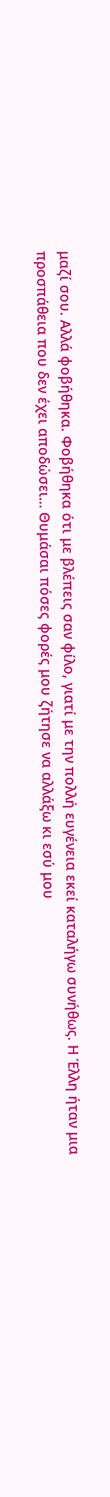μαζί σου. Αλλά φοβήθηκα. Φοβήθηκα ότι με βλέπεις σαν φίλο, γιατί με την πολλή ευγένεια εκεί καταλήγω συνήθως. Η Έλλη ήταν μια προσπάθεια που δεν έχει αποδώσει… Θυμάσαι πόσες φορές μου ζήτησε να αλλάξω κι εσύ μου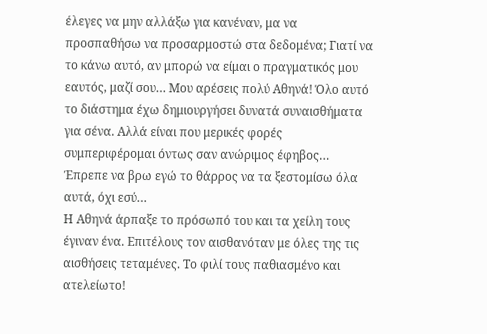έλεγες να μην αλλάξω για κανέναν, μα να προσπαθήσω να προσαρμοστώ στα δεδομένα; Γιατί να το κάνω αυτό, αν μπορώ να είμαι ο πραγματικός μου εαυτός, μαζί σου… Μου αρέσεις πολύ Αθηνά! Όλο αυτό το διάστημα έχω δημιουργήσει δυνατά συναισθήματα για σένα. Αλλά είναι που μερικές φορές συμπεριφέρομαι όντως σαν ανώριμος έφηβος… Έπρεπε να βρω εγώ το θάρρος να τα ξεστομίσω όλα αυτά, όχι εσύ…
Η Αθηνά άρπαξε το πρόσωπό του και τα χείλη τους έγιναν ένα. Επιτέλους τον αισθανόταν με όλες της τις αισθήσεις τεταμένες. Το φιλί τους παθιασμένο και ατελείωτο!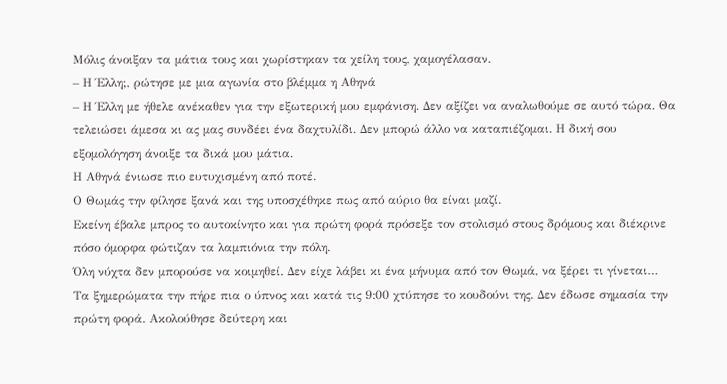Μόλις άνοιξαν τα μάτια τους και χωρίστηκαν τα χείλη τους, χαμογέλασαν.
– Η Έλλη;, ρώτησε με μια αγωνία στο βλέμμα η Αθηνά
– Η Έλλη με ήθελε ανέκαθεν για την εξωτερική μου εμφάνιση. Δεν αξίζει να αναλωθούμε σε αυτό τώρα. Θα τελειώσει άμεσα κι ας μας συνδέει ένα δαχτυλίδι. Δεν μπορώ άλλο να καταπιέζομαι. Η δική σου εξομολόγηση άνοιξε τα δικά μου μάτια.
Η Αθηνά ένιωσε πιο ευτυχισμένη από ποτέ.
Ο Θωμάς την φίλησε ξανά και της υποσχέθηκε πως από αύριο θα είναι μαζί.
Εκείνη έβαλε μπρος το αυτοκίνητο και για πρώτη φορά πρόσεξε τον στολισμό στους δρόμους και διέκρινε πόσο όμορφα φώτιζαν τα λαμπιόνια την πόλη.
Όλη νύχτα δεν μπορούσε να κοιμηθεί. Δεν είχε λάβει κι ένα μήνυμα από τον Θωμά, να ξέρει τι γίνεται…
Τα ξημερώματα την πήρε πια ο ύπνος και κατά τις 9:00 χτύπησε το κουδούνι της. Δεν έδωσε σημασία την πρώτη φορά. Ακολούθησε δεύτερη και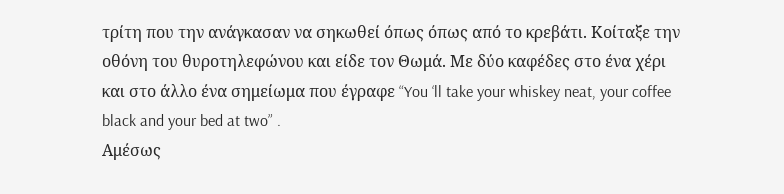τρίτη που την ανάγκασαν να σηκωθεί όπως όπως από το κρεβάτι. Κοίταξε την οθόνη του θυροτηλεφώνου και είδε τον Θωμά. Με δύο καφέδες στο ένα χέρι και στο άλλο ένα σημείωμα που έγραφε “You ‘ll take your whiskey neat, your coffee black and your bed at two” .
Αμέσως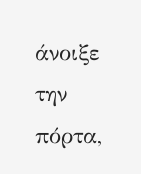άνοιξε την πόρτα,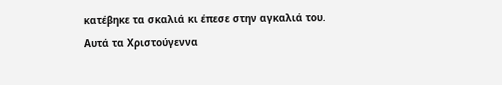κατέβηκε τα σκαλιά κι έπεσε στην αγκαλιά του.
Αυτά τα Χριστούγεννα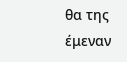θα της έμεναν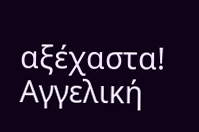αξέχαστα!
Αγγελική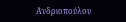Ανδριοπούλου